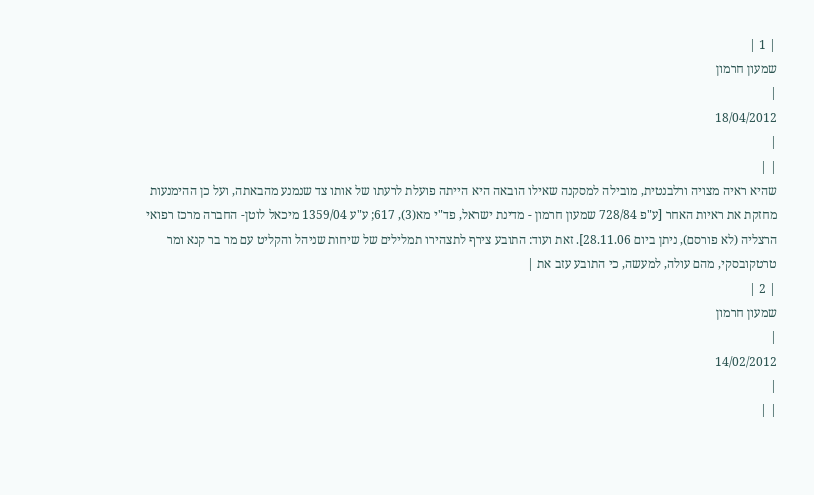| 1 |
שמעון חרמון
|
18/04/2012
|
| |
שהיא ראיה מצויה ורלבנטית, מובילה למסקנה שאילו הובאה היא הייתה פועלת לרעתו של אותו צד שנמנע מהבאתה, ועל כן ההימנעות מחזקת את ראיות האחר [ע"פ 728/84 שמעון חרמון - מדינת ישראל, פד"י מא(3), 617; ע"ע 1359/04 מיכאל לוטן- החברה מרכז רפואי הרצליה (לא פורסם), ניתן ביום 28.11.06]. זאת ועוד: התובע צירף לתצהירו תמלילים של שיחות שניהל והקליט עם מר בר קנא ומר טרטקובסקי, מהם עולה, למעשה, כי התובע עזב את |
| 2 |
שמעון חרמון
|
14/02/2012
|
| |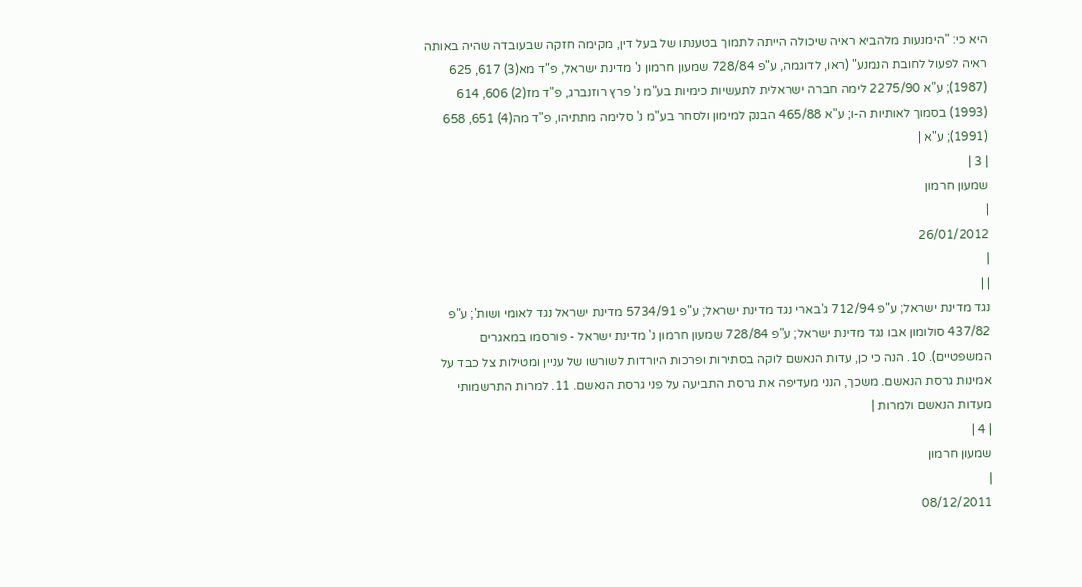היא כי: "הימנעות מלהביא ראיה שיכולה הייתה לתמוך בטענתו של בעל דין, מקימה חזקה שבעובדה שהיה באותה ראיה לפעול לחובת הנמנע" (ראו, לדוגמה, ע"פ 728/84 שמעון חרמון נ' מדינת ישראל, פ"ד מא(3) 617, 625 (1987); ע"א 2275/90 לימה חברה ישראלית לתעשיות כימיות בע"מ נ' פרץ רוזנברג, פ"ד מז(2) 606, 614 (1993) בסמוך לאותיות ה-ו; ע"א 465/88 הבנק למימון ולסחר בע"מ נ' סלימה מתתיהו, פ"ד מה(4) 651, 658 (1991); ע"א |
| 3 |
שמעון חרמון
|
26/01/2012
|
| |
נגד מדינת ישראל; ע"פ 712/94 ג'בארי נגד מדינת ישראל; ע"פ 5734/91 מדינת ישראל נגד לאומי ושות'; ע"פ 437/82 סולומון אבו נגד מדינת ישראל; ע"פ 728/84 שמעון חרמון נ' מדינת ישראל - פורסמו במאגרים המשפטיים). 10. הנה כי כן, עדות הנאשם לוקה בסתירות ופרכות היורדות לשורשו של עניין ומטילות צל כבד על אמינות גרסת הנאשם. משכך, הנני מעדיפה את גרסת התביעה על פני גרסת הנאשם. 11. למרות התרשמותי מעדות הנאשם ולמרות |
| 4 |
שמעון חרמון
|
08/12/2011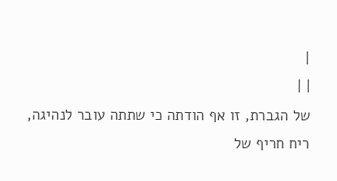|
| |
של הגברת, זו אף הודתה כי שתתה עובר לנהיגה, ריח חריף של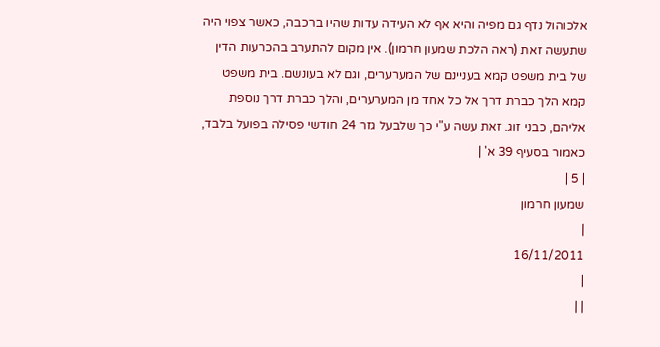אלכוהול נדף גם מפיה והיא אף לא העידה עדות שהיו ברכבה, כאשר צפוי היה שתעשה זאת (ראה הלכת שמעון חרמון). אין מקום להתערב בהכרעות הדין של בית משפט קמא בעניינם של המערערים, וגם לא בעונשם. בית משפט קמא הלך כברת דרך אל כל אחד מן המערערים, והלך כברת דרך נוספת אליהם, כבני זוג. זאת עשה ע"י כך שלבעל גזר 24 חודשי פסילה בפועל בלבד, כאמור בסעיף 39 א' |
| 5 |
שמעון חרמון
|
16/11/2011
|
| |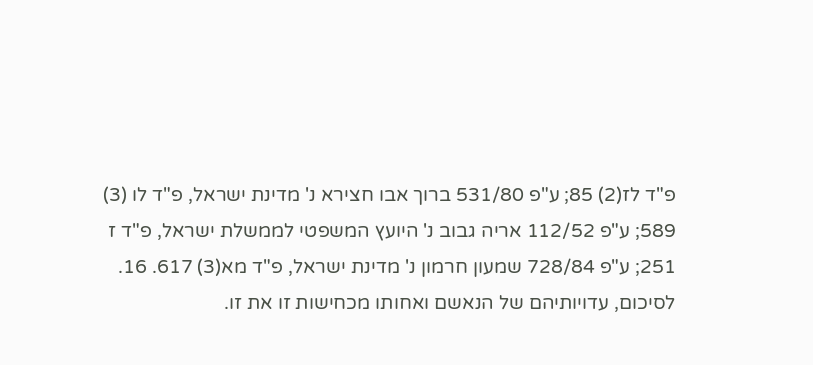פ"ד לז(2) 85; ע"פ 531/80 ברוך אבו חצירא נ' מדינת ישראל, פ"ד לו (3) 589; ע"פ 112/52 אריה גבוב נ' היועץ המשפטי לממשלת ישראל, פ"ד ז 251; ע"פ 728/84 שמעון חרמון נ' מדינת ישראל, פ"ד מא(3) 617. 16. לסיכום, עדויותיהם של הנאשם ואחותו מכחישות זו את זו.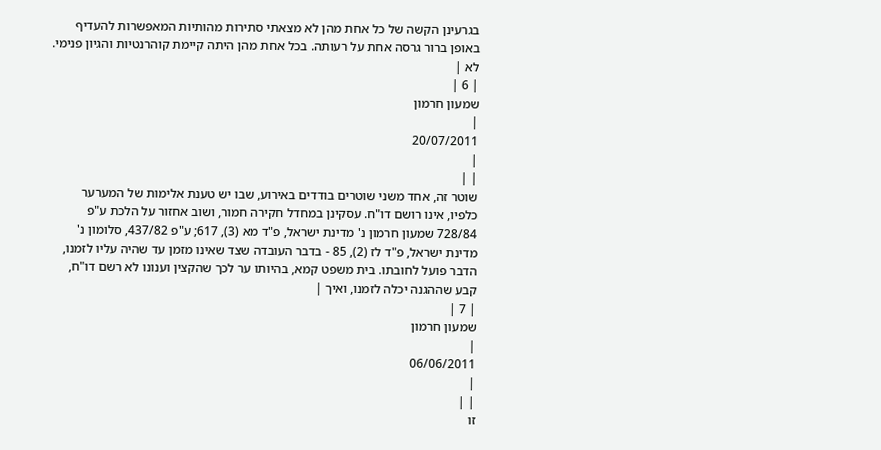בגרעינן הקשה של כל אחת מהן לא מצאתי סתירות מהותיות המאפשרות להעדיף באופן ברור גרסה אחת על רעותה. בכל אחת מהן היתה קיימת קוהרנטיות והגיון פנימי. לא |
| 6 |
שמעון חרמון
|
20/07/2011
|
| |
שוטר זה, אחד משני שוטרים בודדים באירוע, שבו יש טענת אלימות של המערער כלפיו, אינו רושם דו"ח. עסקינן במחדל חקירה חמור, ושוב אחזור על הלכת ע"פ 728/84 שמעון חרמון נ' מדינת ישראל, פ"ד מא (3), 617; ע"פ 437/82, סלומון נ' מדינת ישראל, פ"ד לז (2), 85 - בדבר העובדה שצד שאינו מזמן עד שהיה עליו לזמנו, הדבר פועל לחובתו. בית משפט קמא, בהיותו ער לכך שהקצין וענונו לא רשם דו"ח, קבע שההגנה יכלה לזמנו, ואיך |
| 7 |
שמעון חרמון
|
06/06/2011
|
| |
זו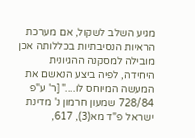מגיע השלב לשקול, אם מערכת הראיות הנסיבתיות בכללותה אכן מובילה למסקנה ההגיונית היחידה, לפיה ביצע הנאשם את המעשה המיוחס לו...." [ר' ע"פ 728/84 שמעון חרמון נ' מדינת ישראל פ"ד מא(3), 617,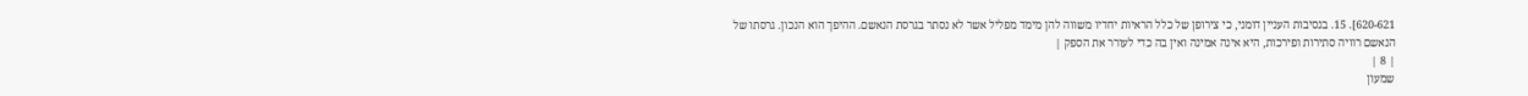620-621]. 15. בנסיבות העניין דומני, כי צירופן של כלל הראיות יחדיו משווה להן מימד מפליל אשר לא נסתר בגרסת הנאשם. ההיפך הוא הנכון. גרסתו של הנאשם רוויה סתירות ופירכות, היא אינה אמינה ואין בה כדי לעורר את הספק |
| 8 |
שמעון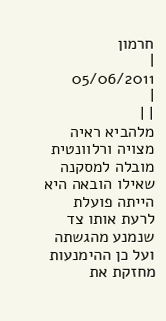חרמון
|
05/06/2011
|
| |
מלהביא ראיה מצויה ורלוונטית מובלה למסקנה שאילו הובאה היא הייתה פועלת לרעת אותו צד שנמנע מהגשתה ועל כן ההימנעות מחזקת את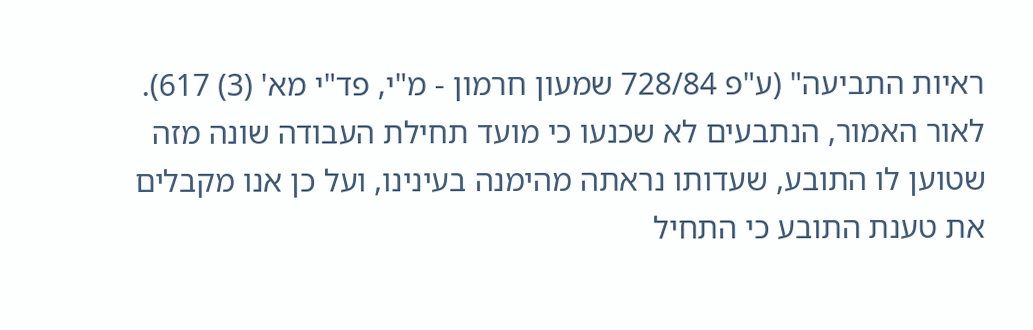ראיות התביעה" (ע"פ 728/84 שמעון חרמון - מ"י, פד"י מא' (3) 617). לאור האמור, הנתבעים לא שכנעו כי מועד תחילת העבודה שונה מזה שטוען לו התובע, שעדותו נראתה מהימנה בעינינו, ועל כן אנו מקבלים את טענת התובע כי התחיל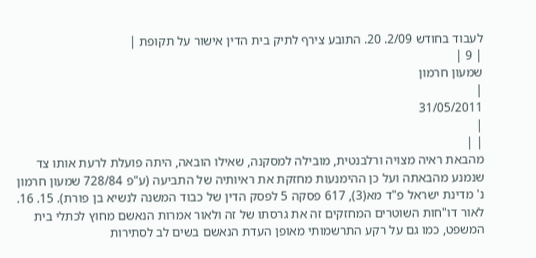לעבוד בחודש 2/09. 20. התובע צירף לתיק בית הדין אישור על תקופת |
| 9 |
שמעון חרמון
|
31/05/2011
|
| |
מהבאת ראיה מצויה ורלבנטית, מובילה למסקנה, שאילו הובאה, היתה פועלת לרעת אותו צד שנמנע מהבאתה ועל כן ההימנעות מחזקת את ראיותיה של התביעה (ע"פ 728/84 שמעון חרמון נ' מדינת ישראל פ"ד מא(3), 617 פסקה 5 לפסק הדין של כבוד המשנה לנשיא בן פורת). 15. 16. לאור דו"חות השוטרים המחזקים זה את גרסתו של זה ולאור אמרות הנאשם מחוץ לכתלי בית המשפט, כמו גם על רקע התרשמותי מאופן העדת הנאשם בשים לב לסתירות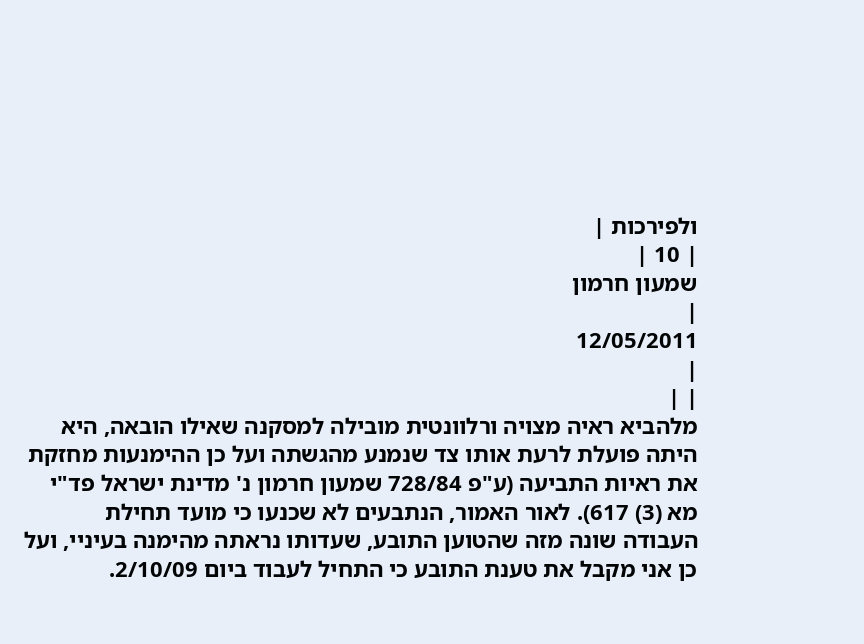ולפירכות |
| 10 |
שמעון חרמון
|
12/05/2011
|
| |
מלהביא ראיה מצויה ורלוונטית מובילה למסקנה שאילו הובאה, היא היתה פועלת לרעת אותו צד שנמנע מהגשתה ועל כן ההימנעות מחזקת את ראיות התביעה (ע"פ 728/84 שמעון חרמון נ' מדינת ישראל פד"י מא (3) 617). לאור האמור, הנתבעים לא שכנעו כי מועד תחילת העבודה שונה מזה שהטוען התובע, שעדותו נראתה מהימנה בעיניי, ועל כן אני מקבל את טענת התובע כי התחיל לעבוד ביום 2/10/09.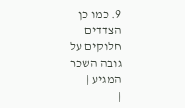9. כמו כן הצדדים חלוקים על גובה השכר המגיע |
|